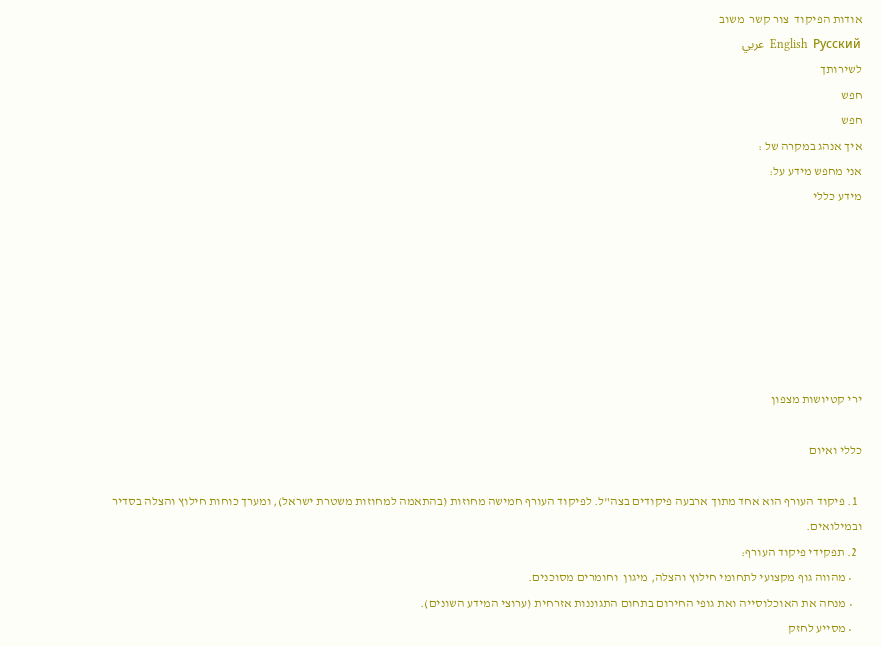אודות הפיקוד  צור קשר  משוב
English  Русский  عربي
לשירותך
חפש
חפש
איך אנהג במקרה של :
אני מחפש מידע על:
מידע כללי







ירי קטיושות מצפון

כללי ואיום

  1. פיקוד העורף הוא אחד מתוך ארבעה פיקודים בצה"ל. לפיקוד העורף חמישה מחוזות (בהתאמה למחוזות משטרת ישראל), ומערך כוחות חילוץ והצלה בסדיר ובמילואים.
  2. תפקידי פיקוד העורף:
    • מהווה גוף מקצועי לתחומי חילוץ והצלה, מיגון  וחומרים מסוכנים.
    • מנחה את האוכלוסייה ואת גופי החירום בתחום התגוננות אזרחית (ערוצי המידע השונים).
    • מסייע לחזק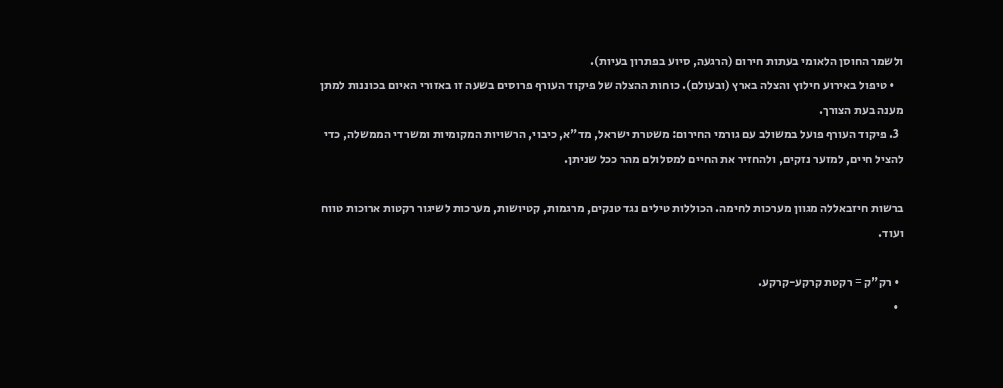ולשמר החוסן הלאומי בעתות חירום (הרגעה, סיוע בפתרון בעיות).
    • טיפול באירוע חילוץ והצלה בארץ (ובעולם). כוחות ההצלה של פיקוד העורף פרוסים בשעה זו באזורי האיום בכוננות למתן מענה בעת הצורך.
  3. פיקוד העורף פועל במשולב עם גורמי החירום: משטרת ישראל, מד"א, כיבוי, הרשויות המקומיות ומשרדי הממשלה, כדי להציל חיים, למזער נזקים, ולהחזיר את החיים למסלולם מהר ככל שניתן.

ברשות חיזבאללה מגוון מערכות לחימה. הכוללות טילים נגד טנקים, מרגמות, קטיושות, מערכות לשיגור רקטות ארוכות טווח ועוד.

  • רק"ק = רקטת קרקע-קרקע.
  •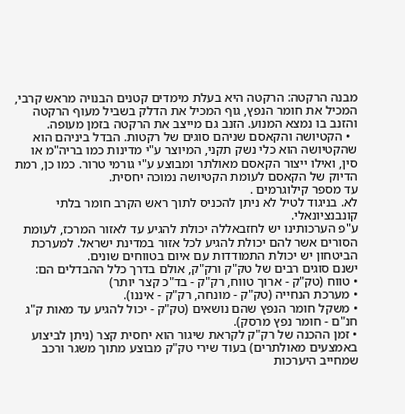מבנה הרקטה: הרקטה היא בעלת מימדים קטנים הבנויה מראש קרבי, המכיל את חומר הנפץ, גוף המכיל את הדלק בשביל מעוף הרקטה והזנב בו נמצא המנוע. הזנב גם מייצב את הרקטה בזמן מעופה.
  • הקטיושה והקאסם שניהם סוגים של רקטות. הבדל ביניהם הוא שהקטיושה הוא כלי נשק תקני, המיוצר ע"י מדינות כמו בריה"מ או סין, ואילו ייצור הקאסם מאולתר ומבוצע ע"י גורמי טרור. כמו כן, רמת הדיוק של הקאסם לעומת הקטיושה נמוכה יחסית.
עד מספר קילוגרמים .
לא. בניגוד לטיל לא ניתן להכניס לתוך ראש הקרב חומר בלתי קונבנציונאלי.
ע"פ הערכותינו יש לחזבאללה יכולת להגיע עד לאזור המרכז, לעומת הסורים אשר להם יכולת להגיע לכל אזור במדינת ישראל. למערכת הביטחון יש יכולת התמודדות עם איום בטווחים שונים.
ישנם סוגים רבים של טק"ק ורק"ק, אולם בדרך כלל ההבדלים הם:
• טווח (טק"ק - ארוך טווח, רק"ק - בד"כ קצר יותר)
• מערכת הנחייה (טק"ק - מונחה, רק"ק - איננו).
• משקל חומר הנפץ שהם נושאים (טק"ק - יכול להגיע עד מאות ק"ג חנ"ם - חומר נפץ מרסק).
• זמן ההכנה של רק"ק לקראת שיגור הוא יחסית קצר (ניתן לביצוע באמצעים מאולתרים) בעוד שירי טק"ק מבוצע מתוך משגר ורכב שמחייב היערכות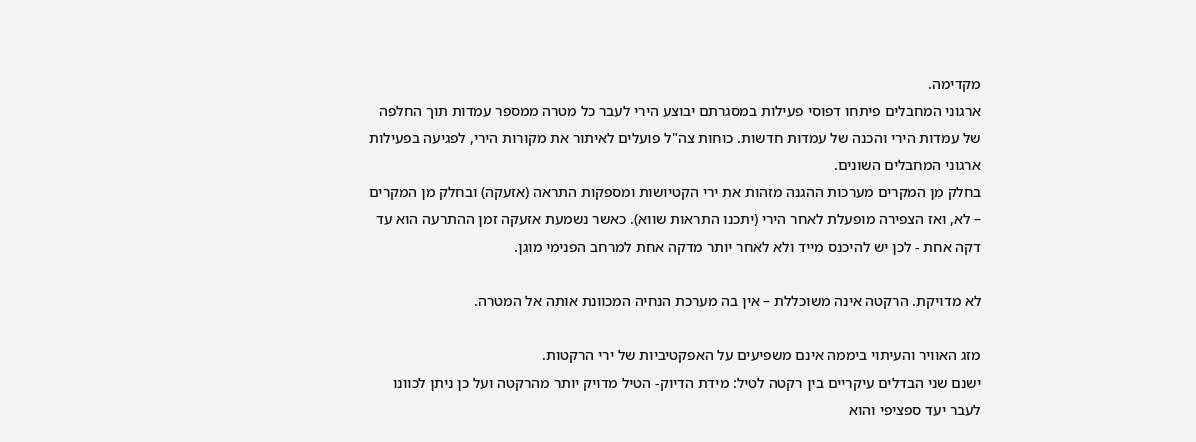מקדימה.
ארגוני המחבלים פיתחו דפוסי פעילות במסגרתם יבוצע הירי לעבר כל מטרה ממספר עמדות תוך החלפה של עמדות הירי והכנה של עמדות חדשות. כוחות צה"ל פועלים לאיתור את מקורות הירי, לפגיעה בפעילות ארגוני המחבלים השונים.
בחלק מן המקרים מערכות ההגנה מזהות את ירי הקטיושות ומספקות התראה (אזעקה) ובחלק מן המקרים – לא, ואז הצפירה מופעלת לאחר הירי (יתכנו התראות שווא). כאשר נשמעת אזעקה זמן ההתרעה הוא עד דקה אחת - לכן יש להיכנס מייד ולא לאחר יותר מדקה אחת למרחב הפנימי מוגן.

לא מדויקת. הרקטה אינה משוכללת – אין בה מערכת הנחיה המכוונת אותה אל המטרה.

מזג האוויר והעיתוי ביממה אינם משפיעים על האפקטיביות של ירי הרקטות.
ישנם שני הבדלים עיקריים בין רקטה לטיל: מידת הדיוק- הטיל מדויק יותר מהרקטה ועל כן ניתן לכוונו לעבר יעד ספציפי והוא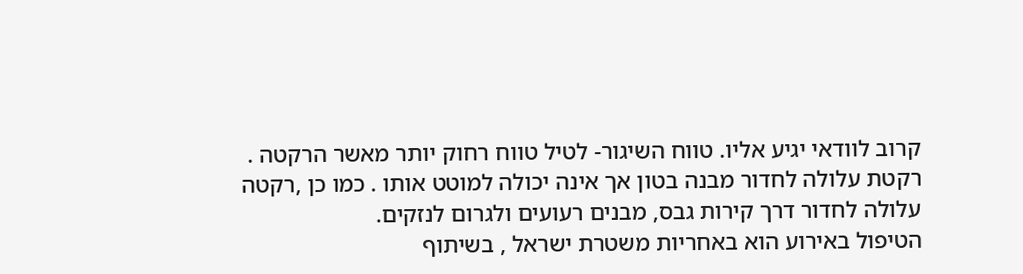קרוב לוודאי יגיע אליו. טווח השיגור- לטיל טווח רחוק יותר מאשר הרקטה .
רקטת עלולה לחדור מבנה בטון אך אינה יכולה למוטט אותו . כמו כן ,רקטה עלולה לחדור דרך קירות גבס, מבנים רעועים ולגרום לנזקים.
הטיפול באירוע הוא באחריות משטרת ישראל , בשיתוף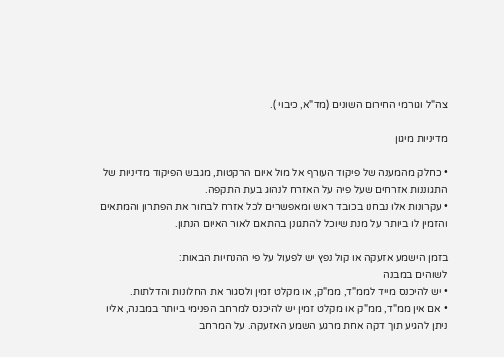צה"ל וגורמי החירום השונים (מד"א, כיבוי ).

מדיניות מיגון

• כחלק מהמענה של פיקוד העורף אל מול איום הרקטות, מגבש הפיקוד מדיניות של התגוננות אזרחים שעל פיה על האזרח לנהוג בעת התקפה.
• עקרונות אלו נבחנו בכובד ראש ומאפשרים לכל אזרח לבחור את הפתרון והמתאים והזמין לו ביותר על מנת שיוכל להתגונן בהתאם לאור האיום הנתון.

בזמן הישמע אזעקה או קול נפץ יש לפעול על פי ההנחיות הבאות:
לשוהים במבנה
• יש להיכנס מייד לממ"ד, ממ"ק, או מקלט זמין ולסגור את החלונות והדלתות.
• אם אין ממ"ד, ממ"ק או מקלט זמין יש להיכנס למרחב הפנימי ביותר במבנה, אליו ניתן להגיע תוך דקה אחת מרגע השמע האזעקה. על המרחב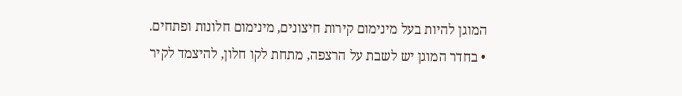המוגן להיות בעל מינימום קירות חיצונים, מינימום חלונות ופתחים.
• בחדר המוגן יש לשבת על הרצפה, מתחת לקו חלון, להיצמד לקיר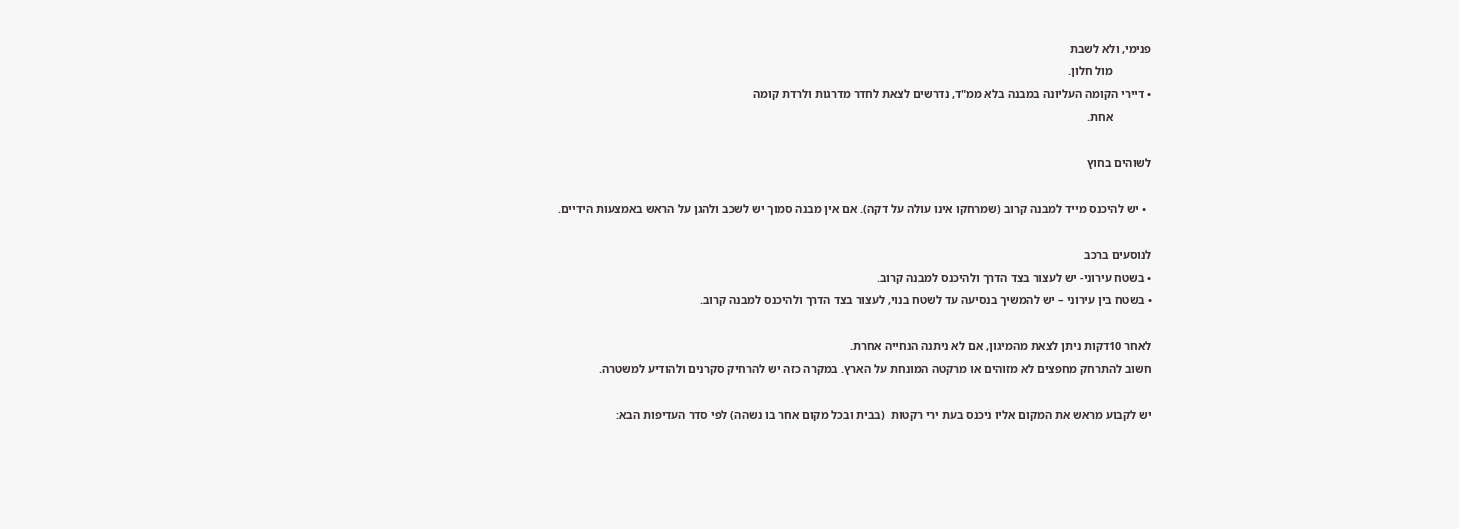פנימי, ולא לשבת
             מול חלון.
• דיירי הקומה העליונה במבנה בלא ממ"ד, נדרשים לצאת לחדר מדרגות ולרדת קומה
             אחת.

לשוהים בחוץ

  • יש להיכנס מייד למבנה קרוב (שמרחקו אינו עולה על דקה). אם אין מבנה סמוך יש לשכב ולהגן על הראש באמצעות הידיים.

לנוסעים ברכב
• בשטח עירוני- יש לעצור בצד הדרך ולהיכנס למבנה קרוב.
• בשטח בין עירוני – יש להמשיך בנסיעה עד לשטח בנוי, לעצור בצד הדרך ולהיכנס למבנה קרוב.

לאחר 10דקות ניתן לצאת מהמיגון, אם לא ניתנה הנחייה אחרת.
חשוב להתרחק מחפצים לא מזוהים או מרקטה המונחת על הארץ. במקרה כזה יש להרחיק סקרנים ולהודיע למשטרה.

יש לקבוע מראש את המקום אליו ניכנס בעת ירי רקטות  (בבית ובכל מקום אחר בו נשהה) לפי סדר העדיפות הבא: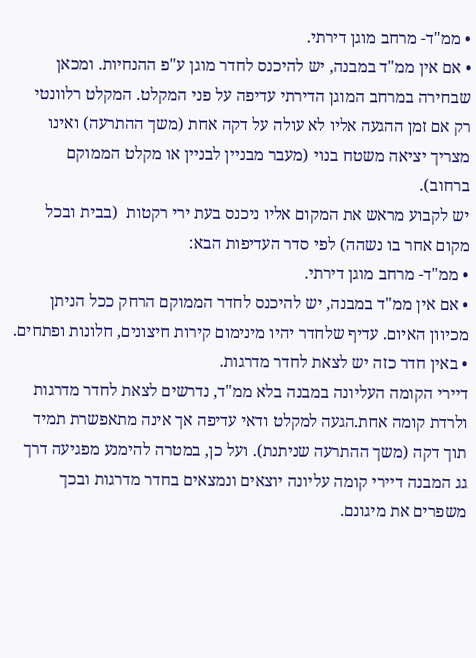• ממ"ד- מרחב מוגן דירתי.
• אם אין ממ"ד במבנה, יש להיכנס לחדר מוגן ע"פ ההנחיות. ומכאן שבחירה במרחב המוגן הדירתי עדיפה על פני המקלט. המקלט רלוונטי רק אם זמן ההגעה אליו לא עולה על דקה אחת (משך ההתרעה) ואינו מצריך יציאה משטח בנוי (מעבר מבניין לבניין או מקלט הממוקם ברחוב).
יש לקבוע מראש את המקום אליו ניכנס בעת ירי רקטות  (בבית ובכל מקום אחר בו נשהה) לפי סדר העדיפות הבא:
• ממ"ד- מרחב מוגן דירתי.
• אם אין ממ"ד במבנה, יש להיכנס לחדר הממוקם הרחק ככל הניתן מכיוון האיום. עדיף שלחדר יהיו מינימום קירות חיצונים, חלונות ופתחים.
• באין חדר כזה יש לצאת לחדר מדרגות.
דיירי הקומה העליונה במבנה בלא ממ"ד, נדרשים לצאת לחדר מדרגות ולרדת קומה אחת.הגעה למקלט ודאי עדיפה אך אינה מתאפשרת תמיד תוך דקה (משך ההתרעה שניתנת). ועל כן, במטרה להימנע מפגיעה דרך גג המבנה דיירי קומה עליונה יוצאים ונמצאים בחדר מדרגות ובכך משפרים את מיגונם.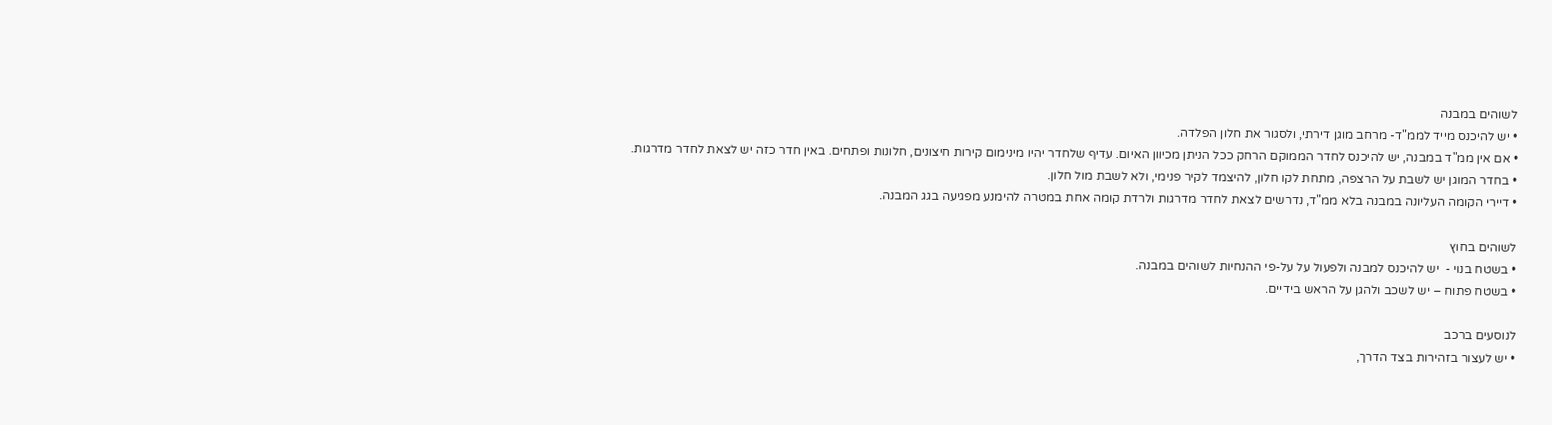לשוהים במבנה
• יש להיכנס מייד לממ"ד- מרחב מוגן דירתי, ולסגור את חלון הפלדה.
• אם אין ממ"ד במבנה, יש להיכנס לחדר הממוקם הרחק ככל הניתן מכיוון האיום. עדיף שלחדר יהיו מינימום קירות חיצונים, חלונות ופתחים. באין חדר כזה יש לצאת לחדר מדרגות.
• בחדר המוגן יש לשבת על הרצפה, מתחת לקו חלון, להיצמד לקיר פנימי, ולא לשבת מול חלון.
• דיירי הקומה העליונה במבנה בלא ממ"ד, נדרשים לצאת לחדר מדרגות ולרדת קומה אחת במטרה להימנע מפגיעה בגג המבנה.

לשוהים בחוץ
• בשטח בנוי -  יש להיכנס למבנה ולפעול על על-פי ההנחיות לשוהים במבנה.
• בשטח פתוח – יש לשכב ולהגן על הראש בידיים.

לנוסעים ברכב
• יש לעצור בזהירות בצד הדרך,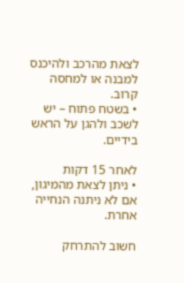לצאת מהרכב ולהיכנס למבנה או למחסה קרוב.
• בשטח פתוח – יש לשכב ולהגן על הראש בידיים.

לאחר 15 דקות
• ניתן לצאת מהמיגון, אם לא ניתנה הנחייה אחרת.

חשוב להתרחק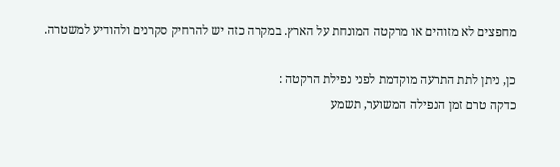מחפצים לא מזוהים או מרקטה המונחת על הארץ. במקרה כזה יש להרחיק סקרנים ולהודיע למשטרה.

כן, ניתן לתת התרעה מוקדמת לפני נפילת הרקטה :
כדקה טרם זמן הנפילה המשוער, תשמע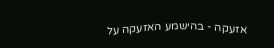אזעקה - בהישמע האזעקה על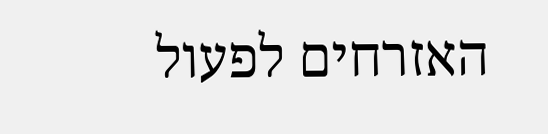האזרחים לפעול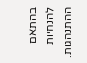בהתאם להנחיות ההתנהגות.